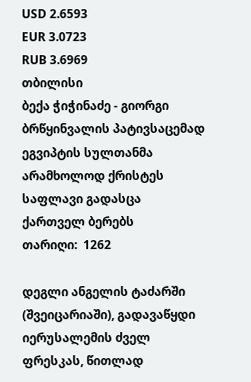USD 2.6593
EUR 3.0723
RUB 3.6969
თბილისი
ბექა ჭიჭინაძე - გიორგი ბრწყინვალის პატივსაცემად ეგვიპტის სულთანმა არამხოლოდ ქრისტეს საფლავი გადასცა ქართველ ბერებს
თარიღი:  1262

დეგლი ანგელის ტაძარში (შვეიცარიაში), გადავაწყდი იერუსალემის ძველ ფრესკას, წითლად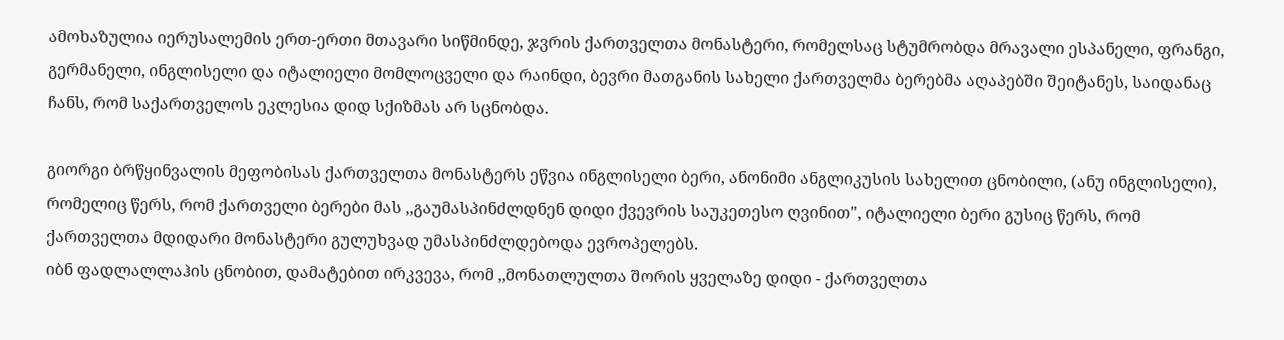ამოხაზულია იერუსალემის ერთ-ერთი მთავარი სიწმინდე, ჯვრის ქართველთა მონასტერი, რომელსაც სტუმრობდა მრავალი ესპანელი, ფრანგი, გერმანელი, ინგლისელი და იტალიელი მომლოცველი და რაინდი, ბევრი მათგანის სახელი ქართველმა ბერებმა აღაპებში შეიტანეს, საიდანაც ჩანს, რომ საქართველოს ეკლესია დიდ სქიზმას არ სცნობდა.

გიორგი ბრწყინვალის მეფობისას ქართველთა მონასტერს ეწვია ინგლისელი ბერი, ანონიმი ანგლიკუსის სახელით ცნობილი, (ანუ ინგლისელი), რომელიც წერს, რომ ქართველი ბერები მას ,,გაუმასპინძლდნენ დიდი ქვევრის საუკეთესო ღვინით", იტალიელი ბერი გუსიც წერს, რომ ქართველთა მდიდარი მონასტერი გულუხვად უმასპინძლდებოდა ევროპელებს.
იბნ ფადლალლაჰის ცნობით, დამატებით ირკვევა, რომ ,,მონათლულთა შორის ყველაზე დიდი - ქართველთა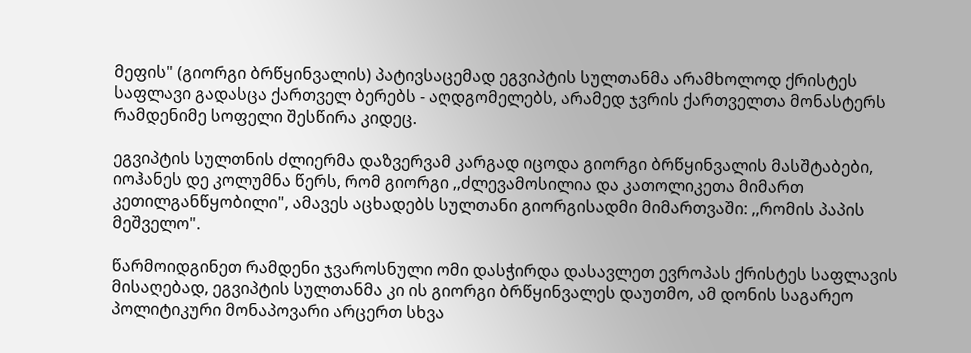მეფის" (გიორგი ბრწყინვალის) პატივსაცემად ეგვიპტის სულთანმა არამხოლოდ ქრისტეს საფლავი გადასცა ქართველ ბერებს - აღდგომელებს, არამედ ჯვრის ქართველთა მონასტერს რამდენიმე სოფელი შესწირა კიდეც.

ეგვიპტის სულთნის ძლიერმა დაზვერვამ კარგად იცოდა გიორგი ბრწყინვალის მასშტაბები, იოჰანეს დე კოლუმნა წერს, რომ გიორგი ,,ძლევამოსილია და კათოლიკეთა მიმართ კეთილგანწყობილი", ამავეს აცხადებს სულთანი გიორგისადმი მიმართვაში: ,,რომის პაპის მეშველო".

წარმოიდგინეთ რამდენი ჯვაროსნული ომი დასჭირდა დასავლეთ ევროპას ქრისტეს საფლავის მისაღებად, ეგვიპტის სულთანმა კი ის გიორგი ბრწყინვალეს დაუთმო, ამ დონის საგარეო პოლიტიკური მონაპოვარი არცერთ სხვა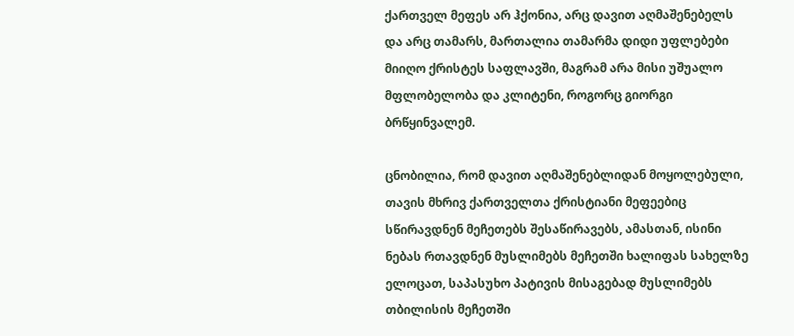ქართველ მეფეს არ ჰქონია, არც დავით აღმაშენებელს და არც თამარს, მართალია თამარმა დიდი უფლებები მიიღო ქრისტეს საფლავში, მაგრამ არა მისი უშუალო მფლობელობა და კლიტენი, როგორც გიორგი ბრწყინვალემ.

ცნობილია, რომ დავით აღმაშენებლიდან მოყოლებული, თავის მხრივ ქართველთა ქრისტიანი მეფეებიც სწირავდნენ მეჩეთებს შესაწირავებს, ამასთან, ისინი ნებას რთავდნენ მუსლიმებს მეჩეთში ხალიფას სახელზე ელოცათ, საპასუხო პატივის მისაგებად მუსლიმებს თბილისის მეჩეთში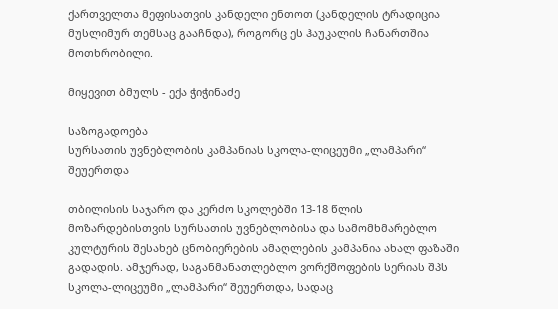ქართველთა მეფისათვის კანდელი ენთოთ (კანდელის ტრადიცია მუსლიმურ თემსაც გააჩნდა), როგორც ეს ჰაუკალის ჩანართშია მოთხრობილი.

მიყევით ბმულს - ექა ჭიჭინაძე

საზოგადოება
სურსათის უვნებლობის კამპანიას სკოლა-ლიცეუმი „ლამპარი“ შეუერთდა

თბილისის საჯარო და კერძო სკოლებში 13-18 წლის მოზარდებისთვის სურსათის უვნებლობისა და სამომხმარებლო კულტურის შესახებ ცნობიერების ამაღლების კამპანია ახალ ფაზაში გადადის. ამჯერად, საგანმანათლებლო ვორქშოფების სერიას შპს სკოლა-ლიცეუმი „ლამპარი“ შეუერთდა, სადაც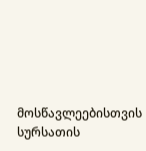მოსწავლეებისთვის სურსათის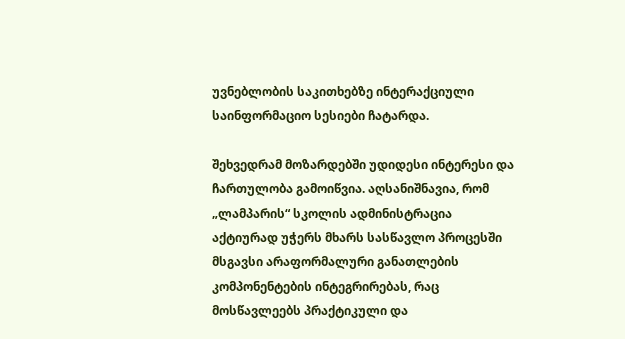უვნებლობის საკითხებზე ინტერაქციული საინფორმაციო სესიები ჩატარდა.

შეხვედრამ მოზარდებში უდიდესი ინტერესი და ჩართულობა გამოიწვია. აღსანიშნავია, რომ „ლამპარის“ სკოლის ადმინისტრაცია აქტიურად უჭერს მხარს სასწავლო პროცესში მსგავსი არაფორმალური განათლების კომპონენტების ინტეგრირებას, რაც მოსწავლეებს პრაქტიკული და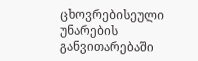ცხოვრებისეული უნარების განვითარებაში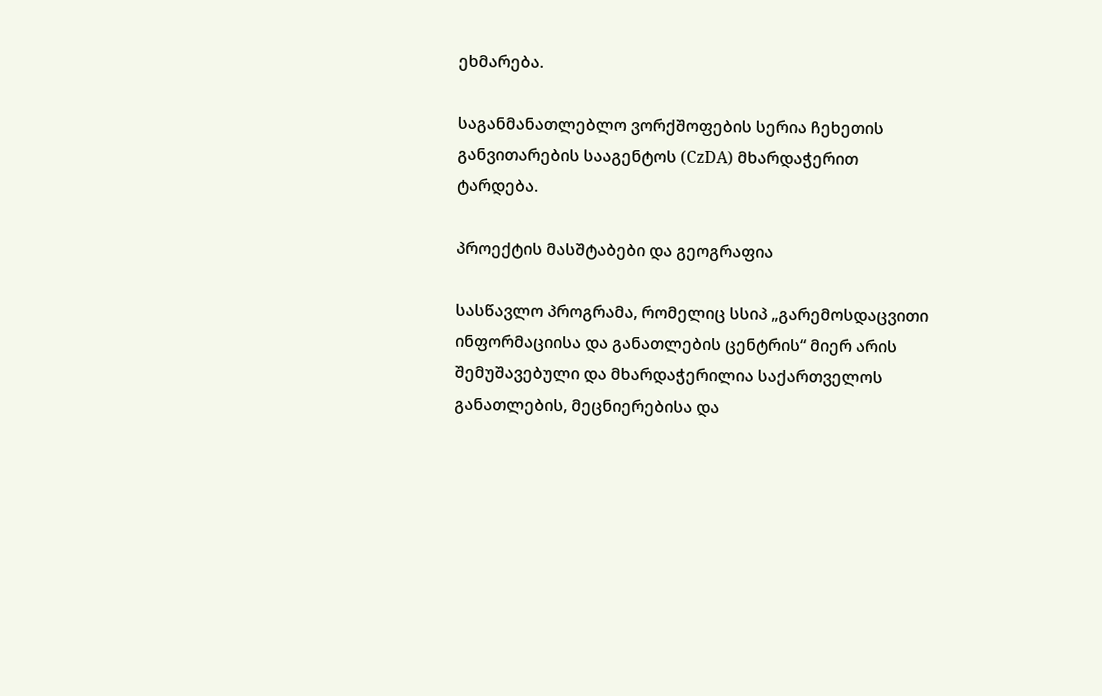ეხმარება.

საგანმანათლებლო ვორქშოფების სერია ჩეხეთის განვითარების სააგენტოს (CzDA) მხარდაჭერით ტარდება.

პროექტის მასშტაბები და გეოგრაფია

სასწავლო პროგრამა, რომელიც სსიპ „გარემოსდაცვითი ინფორმაციისა და განათლების ცენტრის“ მიერ არის შემუშავებული და მხარდაჭერილია საქართველოს განათლების, მეცნიერებისა და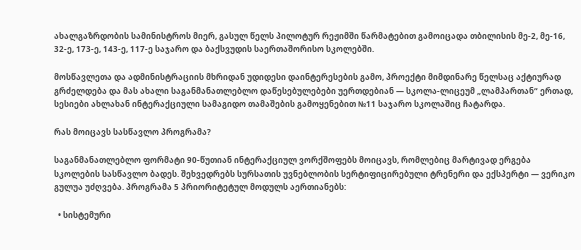ახალგაზრდობის სამინისტროს მიერ, გასულ წელს პილოტურ რეჟიმში წარმატებით გამოიცადა თბილისის მე-2, მე-16, 32-ე, 173-ე, 143-ე, 117-ე საჯარო და ბაქსვუდის საერთაშორისო სკოლებში.

მოსწავლეთა და ადმინისტრაციის მხრიდან უდიდესი დაინტერესების გამო, პროექტი მიმდინარე წელსაც აქტიურად გრძელდება და მას ახალი საგანმანათლებლო დაწესებულებები უერთდებიან — სკოლა-ლიცეუმ „ლამპართან“ ერთად, სესიები ახლახან ინტერაქციული სამაგიდო თამაშების გამოყენებით №11 საჯარო სკოლაშიც ჩატარდა.

რას მოიცავს სასწავლო პროგრამა?

საგანმანათლებლო ფორმატი 90-წუთიან ინტერაქციულ ვორქშოფებს მოიცავს, რომლებიც მარტივად ერგება სკოლების სასწავლო ბადეს. შეხვედრებს სურსათის უვნებლობის სერტიფიცირებული ტრენერი და ექსპერტი — ვერიკო გულუა უძღვება. პროგრამა 5 პრიორიტეტულ მოდულს აერთიანებს:

  • სისტემური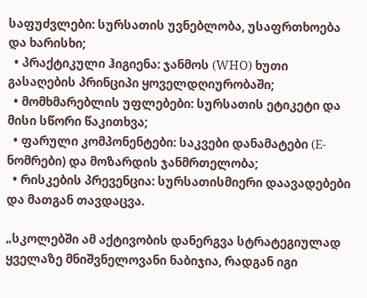საფუძვლები: სურსათის უვნებლობა, უსაფრთხოება და ხარისხი;
  • პრაქტიკული ჰიგიენა: ჯანმოს (WHO) ხუთი გასაღების პრინციპი ყოველდღიურობაში;
  • მომხმარებლის უფლებები: სურსათის ეტიკეტი და მისი სწორი წაკითხვა;
  • ფარული კომპონენტები: საკვები დანამატები (E-ნომრები) და მოზარდის ჯანმრთელობა;
  • რისკების პრევენცია: სურსათისმიერი დაავადებები და მათგან თავდაცვა.

„სკოლებში ამ აქტივობის დანერგვა სტრატეგიულად ყველაზე მნიშვნელოვანი ნაბიჯია, რადგან იგი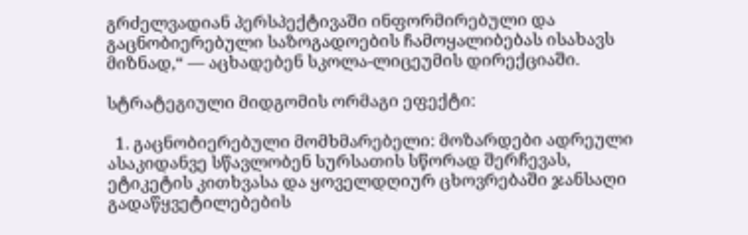გრძელვადიან პერსპექტივაში ინფორმირებული და გაცნობიერებული საზოგადოების ჩამოყალიბებას ისახავს მიზნად,“ — აცხადებენ სკოლა-ლიცეუმის დირექციაში.

სტრატეგიული მიდგომის ორმაგი ეფექტი:

  1. გაცნობიერებული მომხმარებელი: მოზარდები ადრეული ასაკიდანვე სწავლობენ სურსათის სწორად შერჩევას, ეტიკეტის კითხვასა და ყოველდღიურ ცხოვრებაში ჯანსაღი გადაწყვეტილებების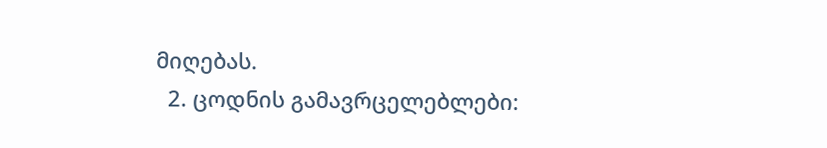მიღებას.
  2. ცოდნის გამავრცელებლები: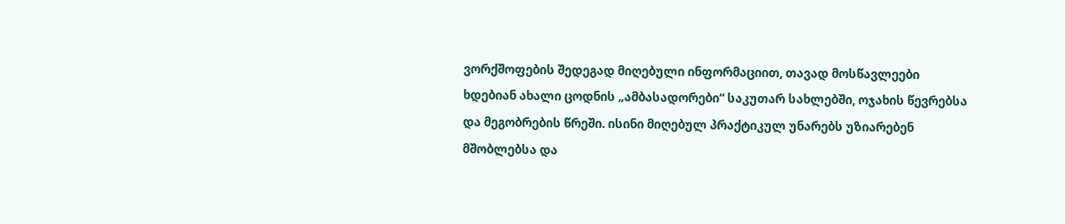ვორქშოფების შედეგად მიღებული ინფორმაციით, თავად მოსწავლეები ხდებიან ახალი ცოდნის „ამბასადორები“ საკუთარ სახლებში, ოჯახის წევრებსა და მეგობრების წრეში. ისინი მიღებულ პრაქტიკულ უნარებს უზიარებენ მშობლებსა და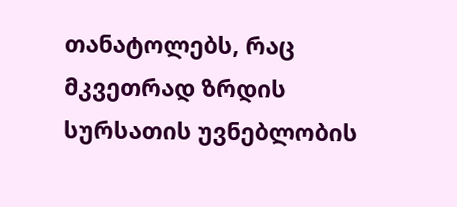თანატოლებს, რაც მკვეთრად ზრდის სურსათის უვნებლობის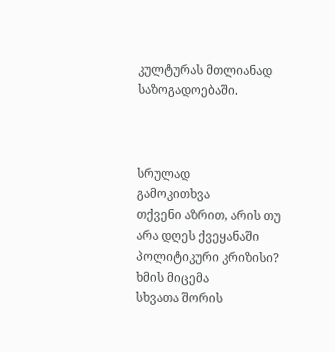კულტურას მთლიანად საზოგადოებაში.



სრულად
გამოკითხვა
თქვენი აზრით, არის თუ არა დღეს ქვეყანაში პოლიტიკური კრიზისი?
ხმის მიცემა
სხვათა შორის